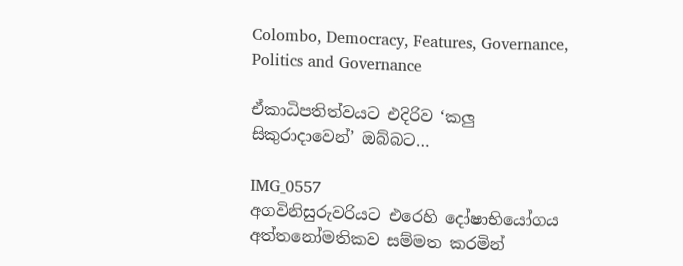Colombo, Democracy, Features, Governance, Politics and Governance

ඒකාධිපතිත්වයට එදිරිව ‘කලු සිකුරාදාවෙන්’ ඔබ්බට…

IMG_0557
අගවිනිසුරුවරියට එරෙහි දෝෂාභියෝගය අත්තනෝමතිකව සම්මත කරමින්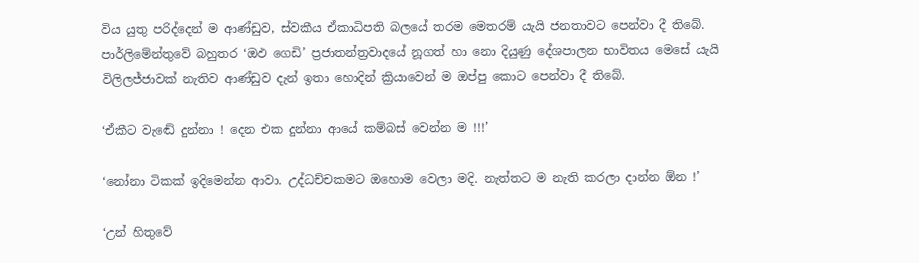විය යුතු පරිද්දෙන් ම ආණ්ඩුව, ස්වකීය ඒකාධිපති බලයේ තරම මෙතරම් යැයි ජනතාවට පෙන්වා දී තිබේ. පාර්ලිමේන්තුවේ බහුතර ‘ඔඵ ගෙඩි’ ප්‍රජාතන්ත්‍රවාදයේ නූගත් හා නො දියුණු දේශපාලන භාවිතය මෙසේ යැයි විලිලජ්ජාවක් නැතිව ආණ්ඩුව දැන් ඉතා හොදින් ක්‍රියාවෙන් ම ඔප්පු කොට පෙන්වා දී තිබේ.

‘ඒකීට වැඬේ දුන්නා ! දෙන එක දුන්නා ආයේ කම්බස් වෙන්න ම !!!’

‘නෝනා ටිකක් ඉදිමෙන්න ආවා. උද්ධච්චකමට ඔහොම වෙලා මදි. නැත්තට ම නැති කරලා දාන්න ඕන !’

‘උන් හිතුවේ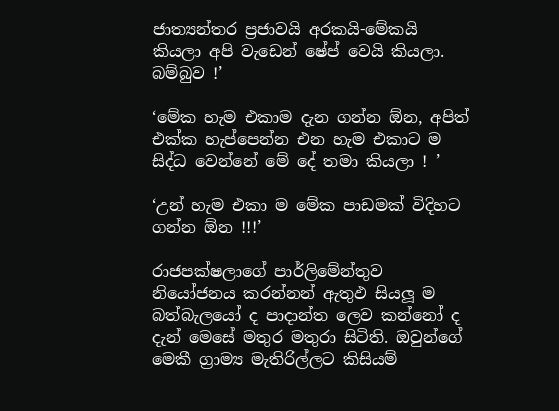ජාත්‍යන්තර ප්‍රජාවයි අරකයි-මේකයි කියලා අපි වැඩෙන් ෂේප් වෙයි කියලා. බම්බුව !’

‘මේක හැම එකාම දැන ගන්න ඕන, අපිත් එක්ක හැප්පෙන්න එන හැම එකාට ම සිද්ධ වෙන්නේ මේ දේ තමා කියලා ! ’

‘උන් හැම එකා ම මේක පාඩමක් විදිහට ගන්න ඕන !!!’

රාජපක්ෂලාගේ පාර්ලිමේන්තුව නියෝජනය කරන්නන් ඇතුඵ සියලූ ම බත්බැලයෝ ද පාදාන්ත ලෙව කන්නෝ ද දැන් මෙසේ මතුර මතුරා සිටිති. ඔවුන්ගේ මෙකී ග්‍රාම්‍ය මැතිරිල්ලට කිසියම්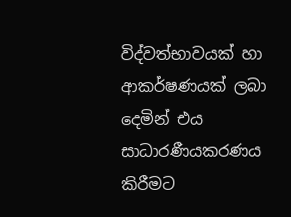විද්වත්භාවයක් හා ආකර්ෂණයක් ලබා දෙමින් එය සාධාරණීයකරණය කිරීමට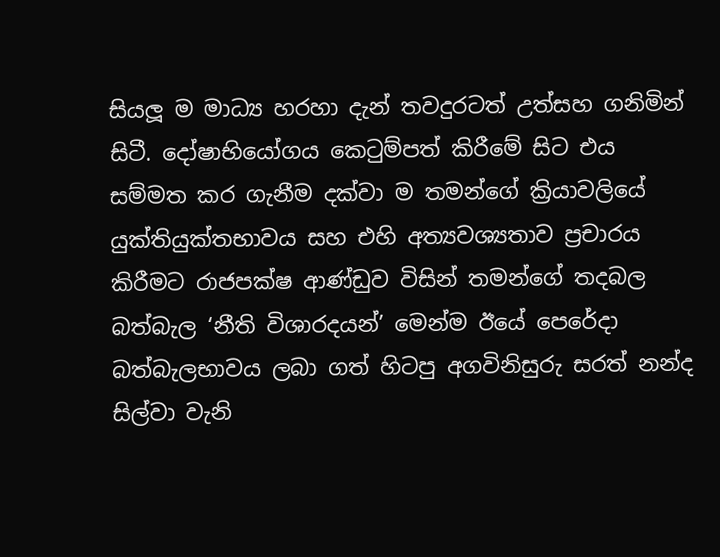සියලූ ම මාධ්‍ය හරහා දැන් තවදුරටත් උත්සහ ගනිමින් සිටී. දෝෂාභියෝගය කෙටුම්පත් කිරීමේ සිට එය සම්මත කර ගැනීම දක්වා ම තමන්ගේ ක්‍රියාවලියේ යුක්තියුක්තභාවය සහ එහි අත්‍යවශ්‍යතාව ප්‍රචාරය කිරීමට රාජපක්ෂ ආණ්ඩුව විසින් තමන්ගේ තදබල බත්බැල ‘නීති විශාරදයන්’ මෙන්ම ඊයේ පෙරේදා බත්බැලභාවය ලබා ගත් හිටපු අගවිනිසුරු සරත් නන්ද සිල්වා වැනි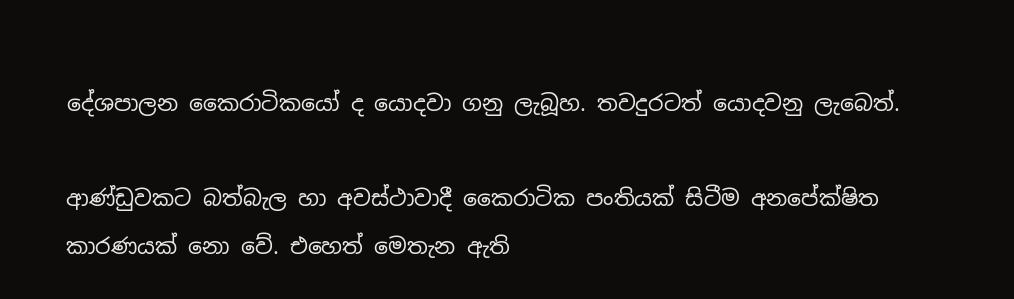දේශපාලන කෛරාටිකයෝ ද යොදවා ගනු ලැබූහ. තවදුරටත් යොදවනු ලැබෙත්.

ආණ්ඩුවකට බත්බැල හා අවස්ථාවාදී කෛරාටික පංතියක් සිටීම අනපේක්ෂිත කාරණයක් නො වේ. එහෙත් මෙතැන ඇති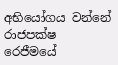අභියෝගය වන්නේ රාජපක්ෂ රෙජීමයේ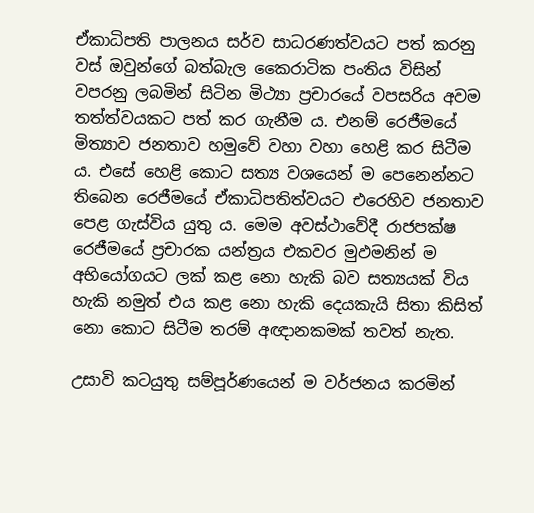ඒකාධිපති පාලනය සර්ව සාධරණත්වයට පත් කරනු වස් ඔවුන්ගේ බත්බැල කෛරාටික පංතිය විසින් වපරනු ලබමින් සිටින මිථ්‍යා ප්‍රචාරයේ වපසරිය අවම තත්ත්වයකට පත් කර ගැනීම ය. එනම් රෙජීමයේ මිත්‍යාව ජනතාව හමුවේ වහා වහා හෙළි කර සිටීම ය. එසේ හෙළි කොට සත්‍ය වශයෙන් ම පෙනෙන්නට තිබෙන රෙජීමයේ ඒකාධිපතිත්වයට එරෙහිව ජනතාව පෙළ ගැස්විය යුතු ය. මෙම අවස්ථාවේදී රාජපක්ෂ රෙජීමයේ ප්‍රචාරක යන්ත්‍රය එකවර මුඵමනින් ම අභියෝගයට ලක් කළ නො හැකි බව සත්‍යයක් විය හැකි නමුත් එය කළ නො හැකි දෙයකැයි සිතා කිසිත් නො කොට සිටීම තරම් අඥානකමක් තවත් නැත.

උසාවි කටයුතු සම්පූර්ණයෙන් ම වර්ජනය කරමින්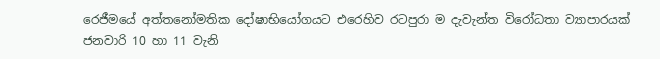රෙජීමයේ අත්තනෝමතික දෝෂාභියෝගයට එරෙහිව රටපුරා ම දැවැන්ත විරෝධතා ව්‍යාපාරයක් ජනවාරි 10 හා 11 වැනි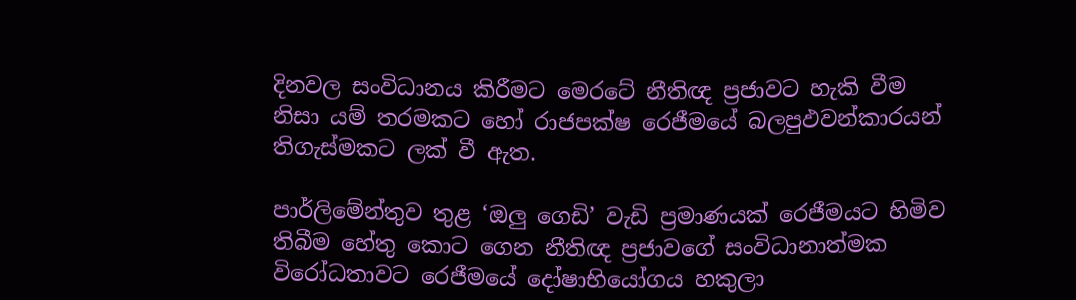දිනවල සංවිධානය කිරීමට මෙරටේ නීතිඥ ප්‍රජාවට හැකි වීම නිසා යම් තරමකට හෝ රාජපක්ෂ රෙජීමයේ බලපුඵවන්කාරයන් තිගැස්මකට ලක් වී ඇත.

පාර්ලිමේන්තුව තුළ ‘ඔලු ගෙඩි’ වැඩි ප්‍රමාණයක් රෙජීමයට හිමිව තිබීම හේතු කොට ගෙන නීතිඥ ප්‍රජාවගේ සංවිධානාත්මක විරෝධතාවට රෙජීමයේ දෝෂාභියෝගය හකුලා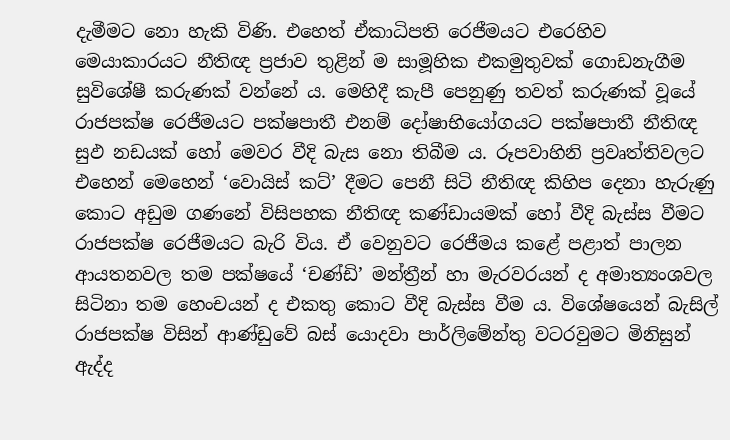දැමීමට නො හැකි විණි. එහෙත් ඒකාධිපති රෙජීමයට එරෙහිව මෙයාකාරයට නීතිඥ ප්‍රජාව තුළින් ම සාමූහික එකමුතුවක් ගොඩනැගීම සුවිශේෂී කරුණක් වන්නේ ය. මෙහිදී කැපී පෙනුණු තවත් කරුණක් වූයේ රාජපක්ෂ රෙජීමයට පක්ෂපාතී එනම් දෝෂාභියෝගයට පක්ෂපාතී නීතිඥ සුඵ නඩයක් හෝ මෙවර වීදි බැස නො තිබීම ය. රූපවාහිනි ප්‍රවෘත්තිවලට එහෙන් මෙහෙන් ‘වොයිස් කට්’ දීමට පෙනී සිටි නීතිඥ කිහිප දෙනා හැරුණු කොට අඩුම ගණනේ විසිපහක නීතිඥ කණ්ඩායමක් හෝ වීදි බැස්ස වීමට රාජපක්ෂ රෙජීමයට බැරි විය. ඒ වෙනුවට රෙජීමය කළේ පළාත් පාලන ආයතනවල තම පක්ෂයේ ‘චණ්ඩි’ මන්ත්‍රීන් හා මැරවරයන් ද අමාත්‍යංශවල සිටිනා තම හෙංචයන් ද එකතු කොට වීදි බැස්ස වීම ය. විශේෂයෙන් බැසිල් රාජපක්ෂ විසින් ආණ්ඩුවේ බස් යොදවා පාර්ලිමේන්තු වටරවුමට මිනිසුන් ඇද්ද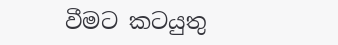වීමට කටයුතු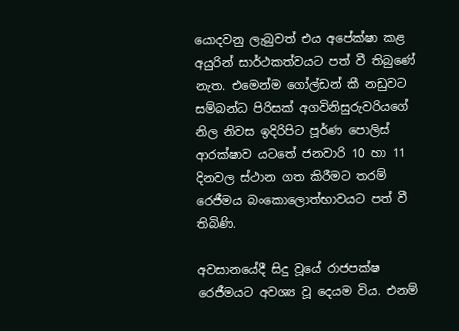යොදවනු ලැබුවත් එය අපේක්ෂා කළ අයුරින් සාර්ථකත්වයට පත් වී තිබුණේ නැත. එමෙන්ම ගෝල්ඩන් කී නඩුවට සම්බන්ධ පිරිසක් අගවිනිසුරුවරියගේ නිල නිවස ඉදිරිපිට පූර්ණ පොලිස් ආරක්ෂාව යටතේ ජනවාරි 10 හා 11 දිනවල ස්ථාන ගත කිරීමට තරම් රෙජීමය බංකොලොත්භාවයට පත් වී තිබිණි.

අවසානයේදී සිදු වූයේ රාජපක්ෂ රෙජීමයට අවශ්‍ය වූ දෙයම විය. එනම්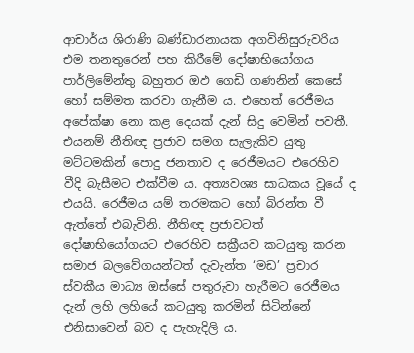ආචාර්ය ශිරාණි බණ්ඩාරනායක අගවිනිසුරුවරිය එම තනතුරෙන් පහ කිරීමේ දෝෂාභියෝගය පාර්ලිමේන්තු බහුතර ඔඵ ගෙඩි ගණනින් කෙසේ හෝ සම්මත කරවා ගැනීම ය. එහෙත් රෙජීමය අපේක්ෂා නො කළ දෙයක් දැන් සිදු වෙමින් පවතී. එයනම් නීතිඥ ප්‍රජාව සමග සැලැකිව යුතු මට්ටමකින් පොදු ජනතාව ද රෙජීමයට එරෙහිව වීදි බැසීමට එක්වීම ය. අත්‍යවශ්‍ය සාධකය වූයේ ද එයයි. රෙජීමය යම් තරමකට හෝ බිරන්ත වී ඇත්තේ එබැවිනි. නීතිඥ ප්‍රජාවටත් දෝෂාභියෝගයට එරෙහිව සක්‍රීයව කටයුතු කරන සමාජ බලවේගයන්ටත් දැවැන්ත ‘මඩ’ ප්‍රචාර ස්වකීය මාධ්‍ය ඔස්සේ පතුරුවා හැරීමට රෙජීමය දැන් ලහි ලහියේ කටයුතු කරමින් සිටින්නේ එනිසාවෙන් බව ද පැහැදිලි ය.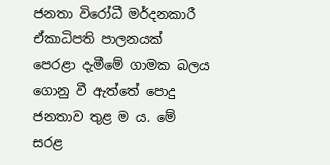ජනතා විරෝධී මර්දනකාරී ඒකාධිපති පාලනයක් පෙරළා දැමීමේ ගාමක බලය ගොනු වී ඇත්තේ පොදු ජනතාව තුළ ම ය. මේ සරළ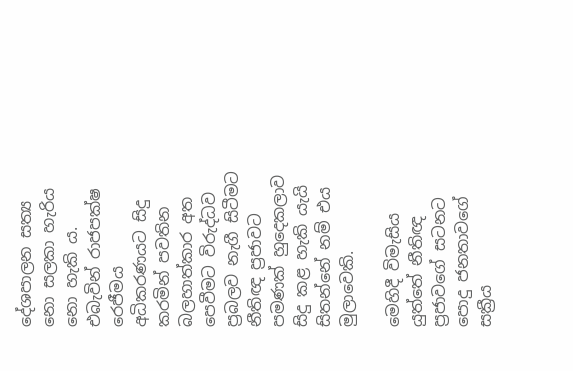දේශපාලන සත්‍ය නො සලකා හැරිය නො හැකි ය. එබැවින් රාජපක්ෂ රෙජීමය අධිකරණයට සිදු කරමින් පවතින බලහාත්කාර අත පෙවීමට විරුද්ධව ප්‍රබලව නැගී සිටීමට නීතිඥ ප්‍රජාවට පමණක් හුදෙකලාව සිදු කළ හැකි යැයි සිතන්නේ නම් එය මුලාවෙකි.

මෙහිදී විමැසිය යුත්තේ නීතිඥ ප්‍රජාවගේ සටනට පොදු ජනතාවගේ සක්‍රීය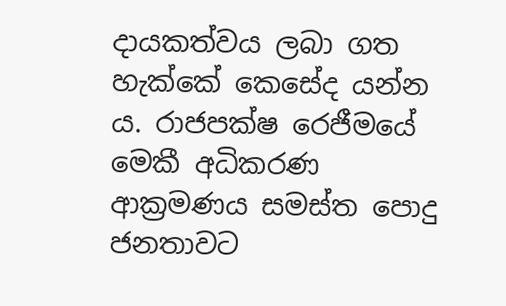දායකත්වය ලබා ගත හැක්කේ කෙසේද යන්න ය. රාජපක්ෂ රෙජීමයේ මෙකී අධිකරණ ආක්‍රමණය සමස්ත පොදු ජනතාවට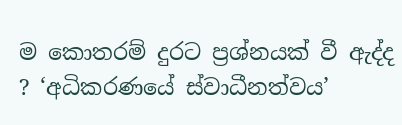ම කොතරම් දුරට ප්‍රශ්නයක් වී ඇද්ද ? ‘අධිකරණයේ ස්වාධීනත්වය’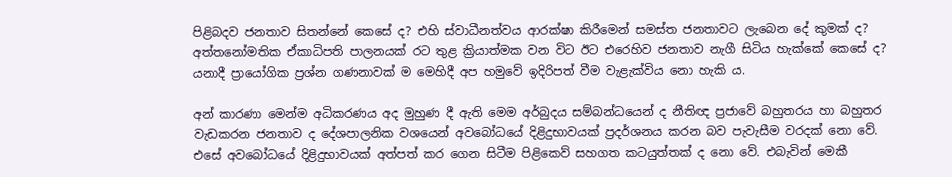පිළිබදව ජනතාව සිතන්නේ කෙසේ ද? එහි ස්වාධීනත්වය ආරක්ෂා කිරීමෙන් සමස්ත ජනතාවට ලැබෙන දේ කුමක් ද? අත්තනෝමතික ඒකාධිපති පාලනයක් රට තුළ ක්‍රියාත්මක වන විට ඊට එරෙහිව ජනතාව නැගී සිටිය හැක්කේ කෙසේ ද? යනාදී ප්‍රායෝගික ප්‍රශ්න ගණනාවක් ම මෙහිදී අප හමුවේ ඉදිරිපත් වීම වැළැක්විය නො හැකි ය.

අන් කාරණා මෙන්ම අධිකරණය අද මුහුණ දී ඇති මෙම අර්බුදය සම්බන්ධයෙන් ද නීතිඥ ප්‍රජාවේ බහුතරය හා බහුතර වැඩකරන ජනතාව ද දේශපාලනික වශයෙන් අවබෝධයේ දිළිදුභාවයක් ප්‍රදර්ශනය කරන බව පැවැසීම වරදක් නො වේ. එසේ අවබෝධයේ දිළිදුභාවයක් අත්පත් කර ගෙන සිටීම පිළිකෙව් සහගත කටයුත්තක් ද නො වේ. එබැවින් මෙකී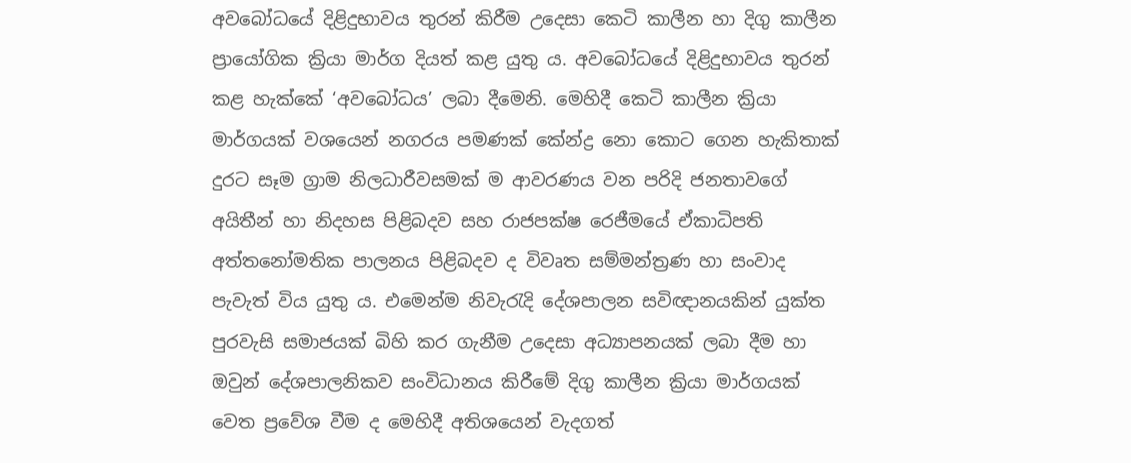අවබෝධයේ දිළිදුභාවය තුරන් කිරීම උදෙසා කෙටි කාලීන හා දිගු කාලීන ප්‍රායෝගික ක්‍රියා මාර්ග දියත් කළ යුතු ය. අවබෝධයේ දිළිදුභාවය තුරන් කළ හැක්කේ ‘අවබෝධය’ ලබා දීමෙනි. මෙහිදී කෙටි කාලීන ක්‍රියා මාර්ගයක් වශයෙන් නගරය පමණක් කේන්ද්‍ර නො කොට ගෙන හැකිතාක් දුරට සෑම ග්‍රාම නිලධාරීවසමක් ම ආවරණය වන පරිදි ජනතාවගේ අයිතීන් හා නිදහස පිළිබදව සහ රාජපක්ෂ රෙජීමයේ ඒකාධිපති අත්තනෝමතික පාලනය පිළිබදව ද විවෘත සම්මන්ත්‍රණ හා සංවාද පැවැත් විය යුතු ය. එමෙන්ම නිවැරැදි දේශපාලන සවිඥානයකින් යුක්ත පුරවැසි සමාජයක් බිහි කර ගැනීම උදෙසා අධ්‍යාපනයක් ලබා දීම හා ඔවුන් දේශපාලනිකව සංවිධානය කිරීමේ දිගු කාලීන ක්‍රියා මාර්ගයක් වෙත ප්‍රවේශ වීම ද මෙහිදී අතිශයෙන් වැදගත්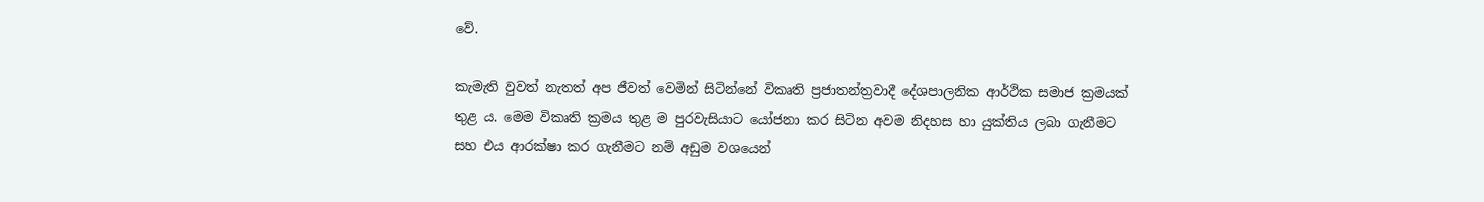වේ.

කැමැති වුවත් නැතත් අප ජීවත් වෙමින් සිටින්නේ විකෘති ප්‍රජාතන්ත්‍රවාදී දේශපාලනික ආර්ථික සමාජ ක්‍රමයක් තුළ ය. මෙම විකෘති ක්‍රමය තුළ ම පුරවැසියාට යෝජනා කර සිටින අවම නිදහස හා යුක්තිය ලබා ගැනීමට සහ එය ආරක්ෂා කර ගැනීමට නම් අඩුම වශයෙන්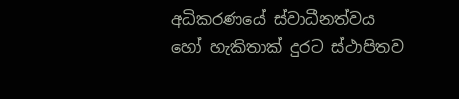අධිකරණයේ ස්වාධීනත්වය හෝ හැකිතාක් දුරට ස්ථාපිතව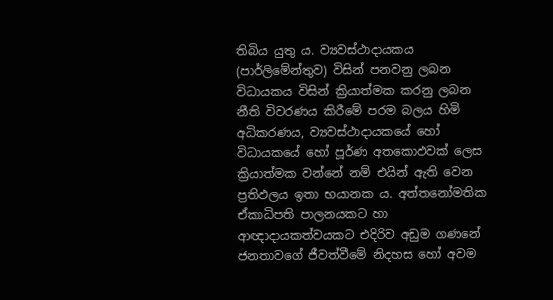තිබිය යුතු ය. ව්‍යවස්ථාදායකය (පාර්ලිමේන්තුව) විසින් පනවනු ලබන විධායකය විසින් ක්‍රියාත්මක කරනු ලබන නීති විවරණය කිරීමේ පරම බලය හිමි අධිකරණය, ව්‍යවස්ථාදායකයේ හෝ විධායකයේ හෝ පූර්ණ අතකොඵවක් ලෙස ක්‍රියාත්මක වන්නේ නම් එයින් ඇති වෙන ප්‍රතිඵලය ඉතා භයානක ය. අත්තනෝමතික ඒකාධිපති පාලනයකට හා ආඥාදායකත්වයකට එදිරිව අඩුම ගණනේ ජනතාවගේ ජීවත්වීමේ නිදහස හෝ අවම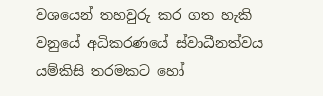වශයෙන් තහවුරු කර ගත හැකි වනුයේ අධිකරණයේ ස්වාධීනත්වය යම්කිසි තරමකට හෝ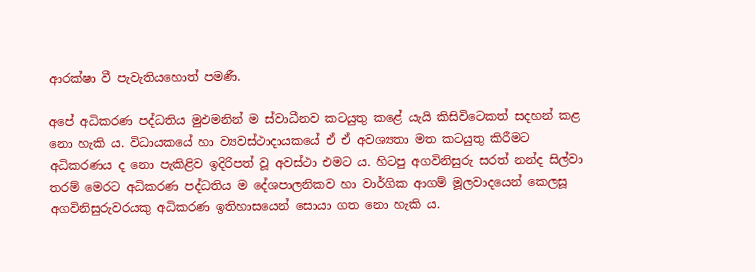ආරක්ෂා වී පැවැතියහොත් පමණී.

අපේ අධිකරණ පද්ධතිය මුඵමනින් ම ස්වාධීනව කටයුතු කළේ යැයි කිසිවිටෙකත් සදහන් කළ නො හැකි ය. විධායකයේ හා ව්‍යවස්ථාදායකයේ ඒ ඒ අවශ්‍යතා මත කටයුතු කිරීමට අධිකරණය ද නො පැකිළිව ඉදිරිපත් වූ අවස්ථා එමට ය. හිටපු අගවිනිසුරු සරත් නන්ද සිල්වා තරම් මෙරට අධිකරණ පද්ධතිය ම දේශපාලනිකව හා වාර්ගික ආගම් මූලවාදයෙන් කෙලසූ අගවිනිසුරුවරයකු අධිකරණ ඉතිහාසයෙන් සොයා ගත නො හැකි ය.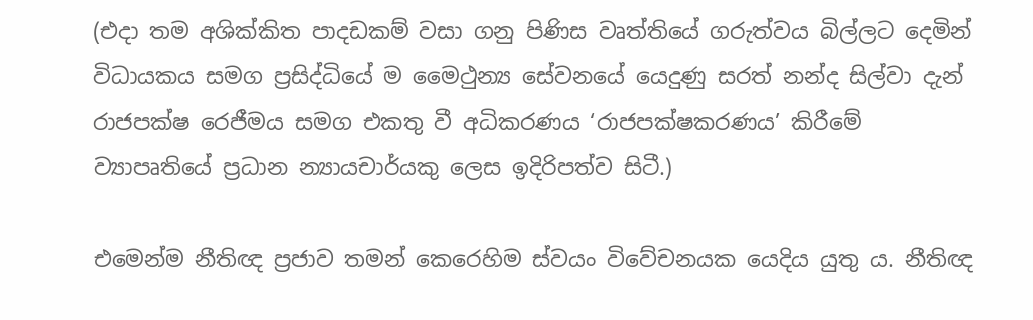(එදා තම අශික්කිත පාදඩකම් වසා ගනු පිණිස වෘත්තියේ ගරුත්වය බිල්ලට දෙමින් විධායකය සමග ප්‍රසිද්ධියේ ම මෛථුන්‍ය සේවනයේ යෙදුණු සරත් නන්ද සිල්වා දැන් රාජපක්ෂ රෙජීමය සමග එකතු වී අධිකරණය ‘රාජපක්ෂකරණය’ කිරීමේ ව්‍යාපෘතියේ ප්‍රධාන න්‍යායචාර්යකු ලෙස ඉදිරිපත්ව සිටී.)

එමෙන්ම නීතිඥ ප්‍රජාව තමන් කෙරෙහිම ස්වයං විවේචනයක යෙදිය යුතු ය. නීතිඥ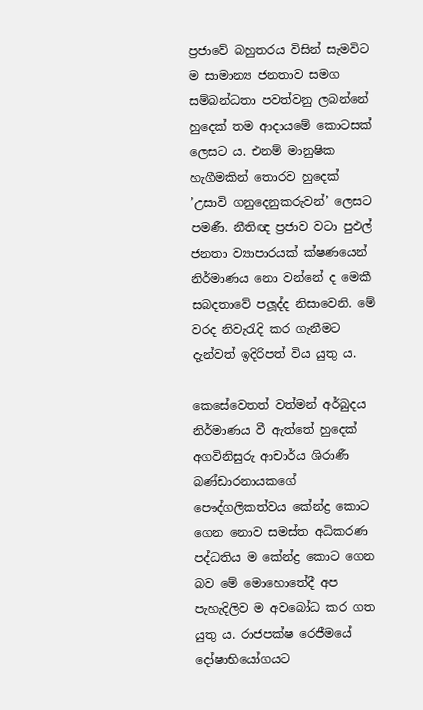ප්‍රජාවේ බහුතරය විසින් සැමවිට ම සාමාන්‍ය ජනතාව සමග සම්බන්ධතා පවත්වනු ලබන්නේ හුදෙක් තම ආදායමේ කොටසක් ලෙසට ය. එනම් මානුෂික හැගීමකින් තොරව හුදෙක් ’උසාවි ගනුදෙනුකරුවන්’ ලෙසට පමණී. නීතිඥ ප්‍රජාව වටා පුඵල් ජනතා ව්‍යාපාරයක් ක්ෂණයෙන් නිර්මාණය නො වන්නේ ද මෙකී සබදතාවේ පලූද්ද නිසාවෙනි. මේ වරද නිවැරැදි කර ගැනීමට දැන්වත් ඉදිරිපත් විය යුතු ය.

කෙසේවෙතත් වත්මන් අර්බුදය නිර්මාණය වී ඇත්තේ හුදෙක් අගවිනිසුරු ආචාර්ය ශිරාණී බණ්ඩාරනායකගේ පෞද්ගලිකත්වය කේන්ද්‍ර කොට ගෙන නොව සමස්ත අධිකරණ පද්ධතිය ම කේන්ද්‍ර කොට ගෙන බව මේ මොහොතේදී අප පැහැදිලිව ම අවබෝධ කර ගත යුතු ය. රාජපක්ෂ රෙජීමයේ දෝෂාභියෝගයට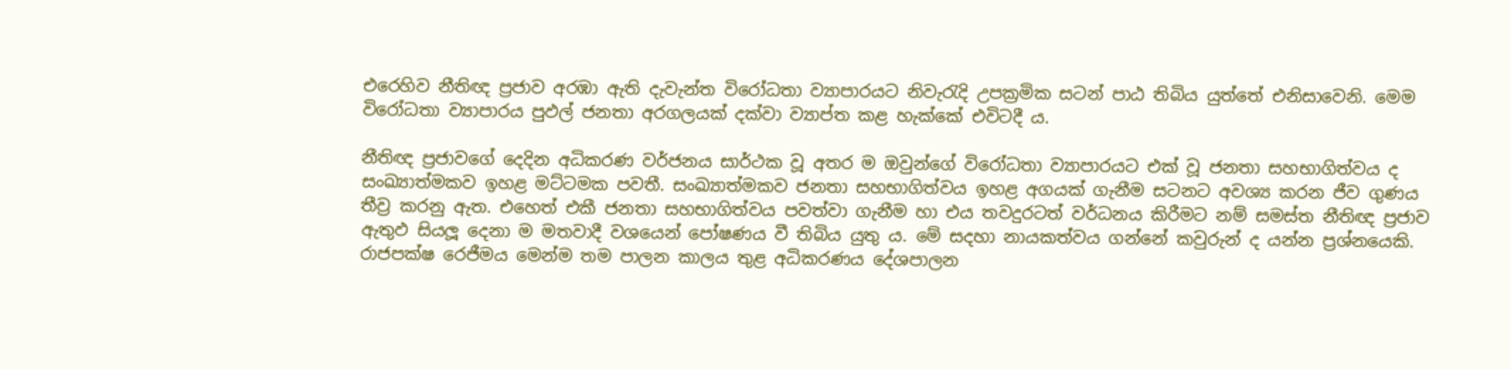එරෙහිව නීතිඥ ප්‍රජාව අරඹා ඇති දැවැන්ත විරෝධතා ව්‍යාපාරයට නිවැරැදි උපක්‍රමික සටන් පාඨ තිබිය යුත්තේ එනිසාවෙනි. මෙම විරෝධතා ව්‍යාපාරය පුඵල් ජනතා අරගලයක් දක්වා ව්‍යාප්ත කළ හැක්කේ එවිටදී ය.

නීතිඥ ප්‍රජාවගේ දෙදින අධිකරණ වර්ජනය සාර්ථක වූ අතර ම ඔවුන්ගේ විරෝධතා ව්‍යාපාරයට එක් වූ ජනතා සහභාගිත්වය ද සංඛ්‍යාත්මකව ඉහළ මට්ටමක පවතී. සංඛ්‍යාත්මකව ජනතා සහභාගිත්වය ඉහළ අගයක් ගැනීම සටනට අවශ්‍ය කරන ජීව ගුණය තීව්‍ර කරනු ඇත. එහෙත් එකී ජනතා සහභාගිත්වය පවත්වා ගැනීම හා එය තවදුරටත් වර්ධනය කිරීමට නම් සමස්ත නීතිඥ ප්‍රජාව ඇතුඵ සියලූ දෙනා ම මතවාදී වශයෙන් පෝෂණය වී තිබිය යුතු ය. මේ සදහා නායකත්වය ගන්නේ කවුරුන් ද යන්න ප්‍රශ්නයෙකි. රාජපක්ෂ රෙජීමය මෙන්ම තම පාලන කාලය තුළ අධිකරණය දේශපාලන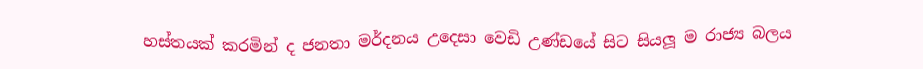හස්තයක් කරමින් ද ජනතා මර්දනය උදෙසා වෙඩි උණ්ඩයේ සිට සියලූ ම රාජ්‍ය බලය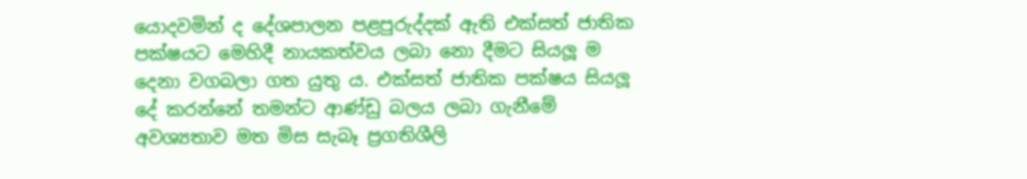යොදවමින් ද දේශපාලන පළපුරුද්දක් ඇති එක්සත් ජාතික පක්ෂයට මෙහිදී නායකත්වය ලබා නො දීමට සියලූ ම දෙනා වගබලා ගත යුතු ය. එක්සත් ජාතික පක්ෂය සියලූ දේ කරන්නේ තමන්ට ආණ්ඩු බලය ලබා ගැනීමේ අවශ්‍යතාව මත මිස සැබෑ ප්‍රගතිශීලි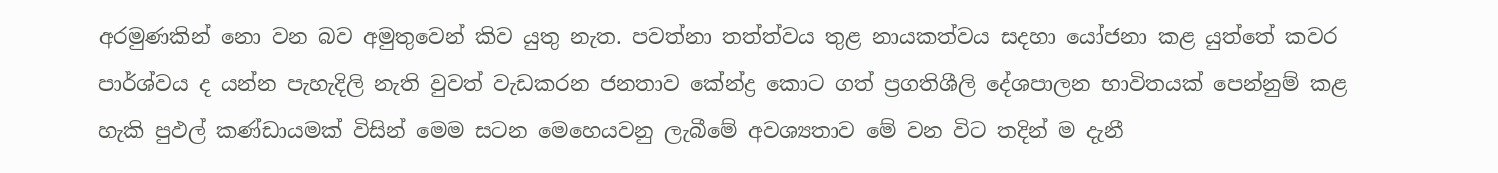අරමුණකින් නො වන බව අමුතුවෙන් කිව යුතු නැත. පවත්නා තත්ත්වය තුළ නායකත්වය සදහා යෝජනා කළ යුත්තේ කවර පාර්ශ්වය ද යන්න පැහැදිලි නැති වුවත් වැඩකරන ජනතාව කේන්ද්‍ර කොට ගත් ප්‍රගතිශීලි දේශපාලන භාවිතයක් පෙන්නුම් කළ හැකි පුඵල් කණ්ඩායමක් විසින් මෙම සටන මෙහෙයවනු ලැබීමේ අවශ්‍යතාව මේ වන විට තදින් ම දැනී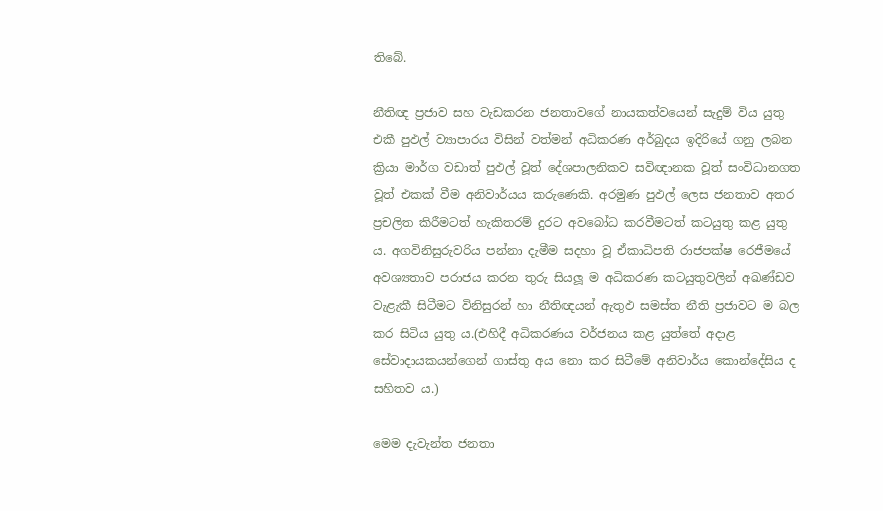තිබේ.

නීතිඥ ප්‍රජාව සහ වැඩකරන ජනතාවගේ නායකත්වයෙන් සැදුම් විය යුතු එකී පුඵල් ව්‍යාපාරය විසින් වත්මන් අධිකරණ අර්බුදය ඉදිරියේ ගනු ලබන ක්‍රියා මාර්ග වඩාත් පුඵල් වූත් දේශපාලනිකව සවිඥානක වූත් සංවිධානගත වූත් එකක් වීම අනිවාර්යය කරුණෙකි. අරමුණ පුඵල් ලෙස ජනතාව අතර ප්‍රචලිත කිරීමටත් හැකිතරම් දුරට අවබෝධ කරවීමටත් කටයුතු කළ යුතු ය. අගවිනිසුරුවරිය පන්නා දැමීම සදහා වූ ඒකාධිපති රාජපක්ෂ රෙජීමයේ අවශ්‍යතාව පරාජය කරන තුරු සියලූ ම අධිකරණ කටයුතුවලින් අඛණ්ඩව වැළැකී සිටීමට විනිසුරන් හා නීතිඥයන් ඇතුඵ සමස්ත නීති ප්‍රජාවට ම බල කර සිටිය යුතු ය.(එහිදී අධිකරණය වර්ජනය කළ යුත්තේ අදාළ සේවාදායකයන්ගෙන් ගාස්තු අය නො කර සිටීමේ අනිවාර්ය කොන්දේසිය ද සහිතව ය.)

මෙම දැවැන්ත ජනතා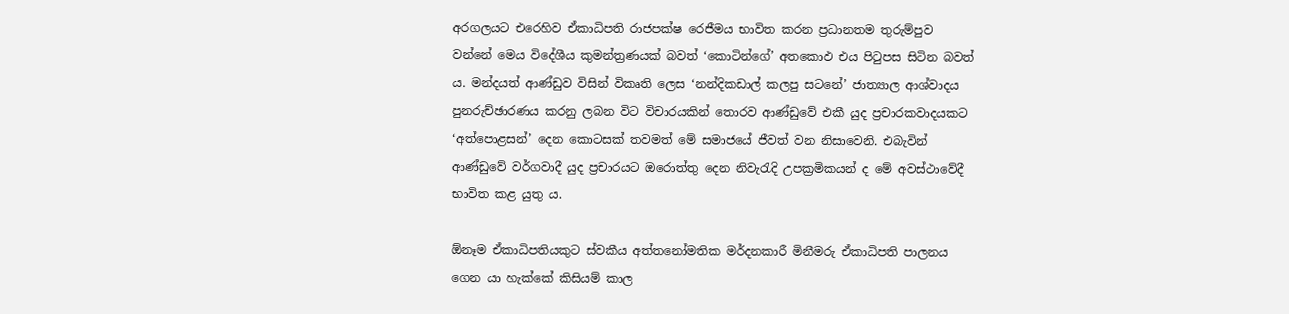අරගලයට එරෙහිව ඒකාධිපති රාජපක්ෂ රෙජීමය භාවිත කරන ප්‍රධානතම තුරුම්පුව වන්නේ මෙය විදේශීය කුමන්ත්‍රණයක් බවත් ‘කොටින්ගේ’ අතකොඵ එය පිටුපස සිටින බවත් ය. මන්දයත් ආණ්ඩුව විසින් විකෘති ලෙස ‘නන්දිකඩාල් කලපු සටනේ’ ජාත්‍යාල ආශ්වාදය පුනරුච්ඡාරණය කරනු ලබන විට විචාරයකින් තොරව ආණ්ඩුවේ එකී යුද ප්‍රචාරකවාදයකට ‘අත්පොළසන්’ දෙන කොටසක් තවමත් මේ සමාජයේ ජීවත් වන නිසාවෙනි. එබැවින් ආණ්ඩුවේ වර්ගවාදී යුද ප්‍රචාරයට ඔරොත්තු දෙන නිවැරැදි උපක්‍රමිකයන් ද මේ අවස්ථාවේදී භාවිත කළ යුතු ය.

ඕනෑම ඒකාධිපතියකුට ස්වකීය අත්තනෝමතික මර්දනකාරී මිනීමරු ඒකාධිපති පාලනය ගෙන යා හැක්කේ කිසියම් කාල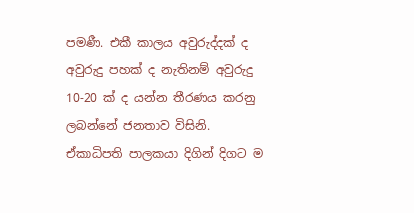පමණී. එකී කාලය අවුරුද්දක් ද අවුරුදු පහක් ද නැතිනම් අවුරුදු 10-20 ක් ද යන්න තීරණය කරනු ලබන්නේ ජනතාව විසිනි. ඒකාධිපති පාලකයා දිගින් දිගට ම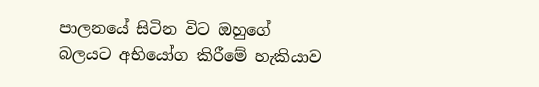පාලනයේ සිටින විට ඔහුගේ බලයට අභියෝග කිරීමේ හැකියාව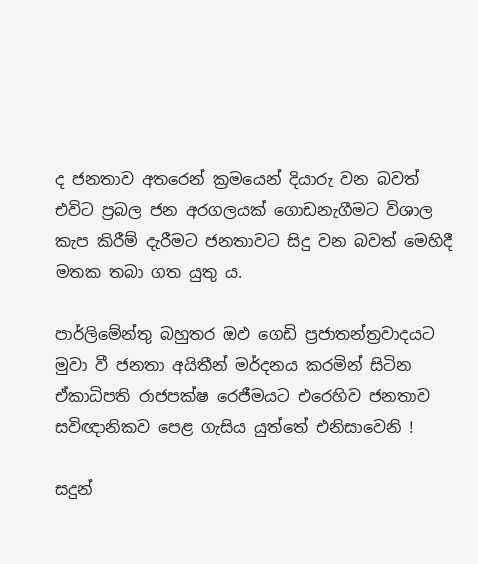ද ජනතාව අතරෙන් ක්‍රමයෙන් දියාරු වන බවත් එවිට ප්‍රබල ජන අරගලයක් ගොඩනැගීමට විශාල කැප කිරීම් දැරීමට ජනතාවට සිදු වන බවත් මෙහිදී මතක තබා ගත යුතු ය.

පාර්ලිමේන්තු බහුතර ඔඵ ගෙඩි ප්‍රජාතන්ත්‍රවාදයට මුවා වී ජනතා අයිතීන් මර්දනය කරමින් සිටින ඒකාධිපති රාජපක්ෂ රෙජීමයට එරෙහිව ජනතාව සවිඥානිකව පෙළ ගැසිය යුත්තේ එනිසාවෙනි !

සදුන්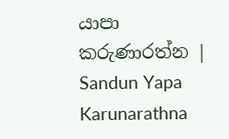යාපා කරුණාරත්න | Sandun Yapa Karunarathna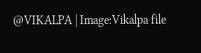@VIKALPA | Image:Vikalpa file